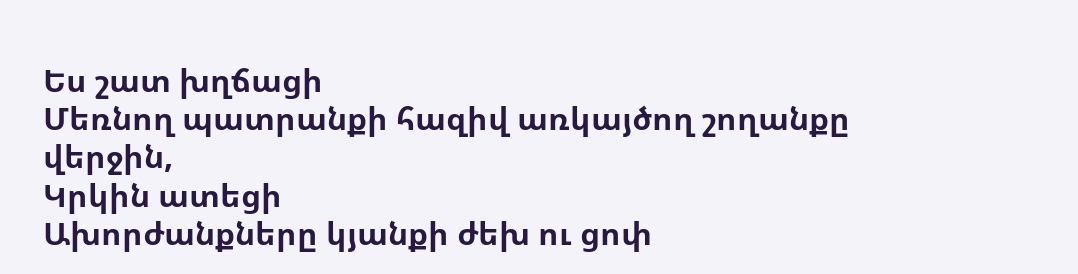Ես շատ խղճացի
Մեռնող պատրանքի հազիվ առկայծող շողանքը վերջին,
Կրկին ատեցի
Ախորժանքները կյանքի ժեխ ու ցոփ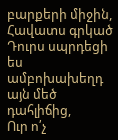բարքերի միջին,
Հավատս գրկած
Դուրս սպրդեցի ես ամբոխախեղդ այն մեծ դահլիճից,
Ուր ո՛չ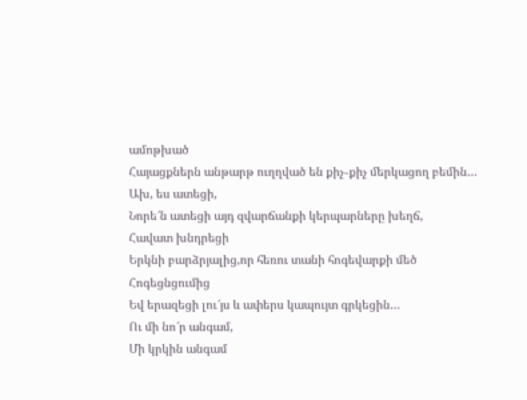ամոթխած
Հայացքներն անթարթ ուղղված են քիչ֊քիչ մերկացող բեմին…
Ախ, ես ատեցի,
Նորե՜ն ատեցի այդ զվարճանքի կերպարները խեղճ,
Հավատ խնդրեցի
Երկնի բարձրյալից,որ հեռու տանի հոգեվարքի մեծ
Հոգեցնցումից
Եվ երազեցի լու՜յս և ափերս կապույտ գրկեցին…
Ու մի նո՜ր անգամ,
Մի կրկին անգամ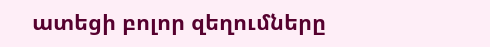ատեցի բոլոր զեղումները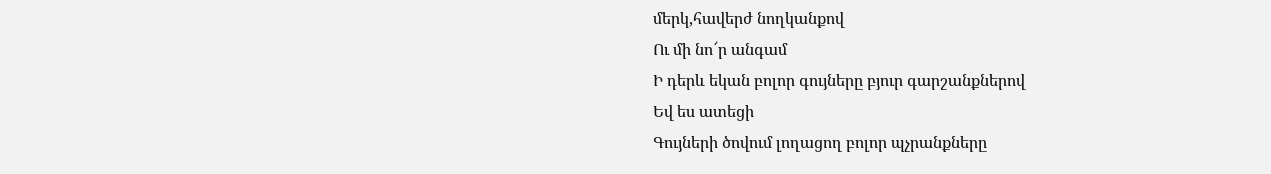մերկ,հավերժ նողկանքով
Ու մի նո՜ր անգամ
Ի դերև եկան բոլոր գույները բյուր գարշանքներով
Եվ ես ատեցի
Գույների ծովում լողացող բոլոր պչրանքները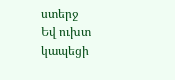ստերջ
Եվ ուխտ կապեցի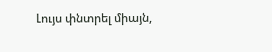Լույս փնտրել միայն,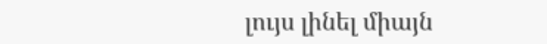լույս լինել միայն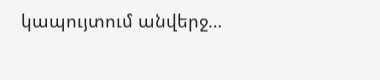կապույտում անվերջ…